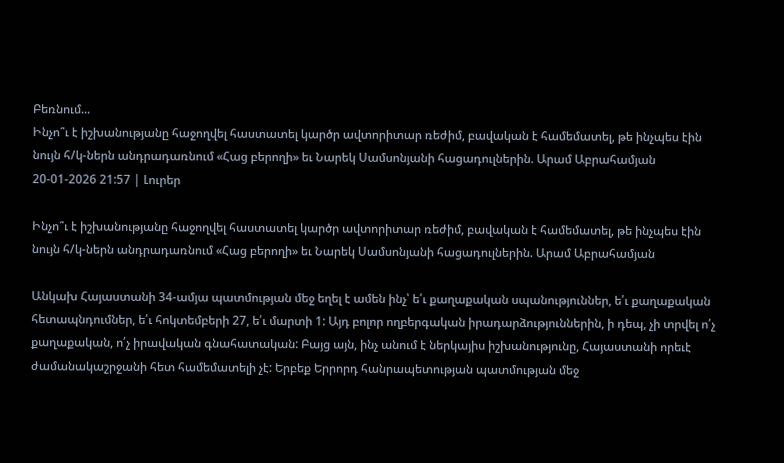Բեռնում...
Ինչո՞ւ է իշխանությանը հաջողվել հաստատել կարծր ավտորիտար ռեժիմ, բավական է համեմատել, թե ինչպես էին նույն հ/կ-ներն անդրադառնում «Հաց բերողի» եւ Նարեկ Սամսոնյանի հացադուլներին. Արամ Աբրահամյան
20-01-2026 21:57 | Լուրեր

Ինչո՞ւ է իշխանությանը հաջողվել հաստատել կարծր ավտորիտար ռեժիմ, բավական է համեմատել, թե ինչպես էին նույն հ/կ-ներն անդրադառնում «Հաց բերողի» եւ Նարեկ Սամսոնյանի հացադուլներին. Արամ Աբրահամյան

Անկախ Հայաստանի 34-ամյա պատմության մեջ եղել է ամեն ինչ՝ ե՛ւ քաղաքական սպանություններ, ե՛ւ քաղաքական հետապնդումներ, ե՛ւ հոկտեմբերի 27, ե՛ւ մարտի 1: Այդ բոլոր ողբերգական իրադարձություններին, ի դեպ, չի տրվել ո՛չ քաղաքական, ո՛չ իրավական գնահատական: Բայց այն, ինչ անում է ներկայիս իշխանությունը, Հայաստանի որեւէ ժամանակաշրջանի հետ համեմատելի չէ: Երբեք Երրորդ հանրապետության պատմության մեջ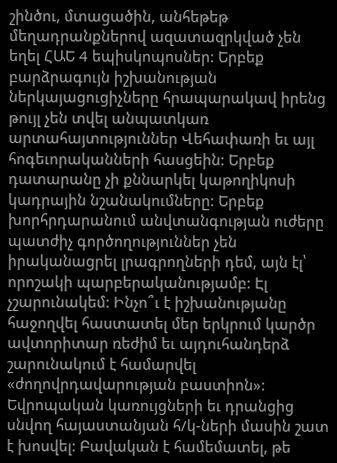շինծու, մտացածին, անհեթեթ մեղադրանքներով ազատազրկված չեն եղել ՀԱԵ 4 եպիսկոպոսներ: Երբեք բարձրագույն իշխանության ներկայացուցիչները հրապարակավ իրենց թույլ չեն տվել անպատկառ արտահայտություններ Վեհափառի եւ այլ հոգեւորականների հասցեին: Երբեք դատարանը չի քննարկել կաթողիկոսի կադրային նշանակումները: Երբեք խորհրդարանում անվտանգության ուժերը պատժիչ գործողություններ չեն իրականացրել լրագրողների դեմ, այն էլ՝ որոշակի պարբերականությամբ: Էլ չշարունակեմ: Ինչո՞ւ է իշխանությանը հաջողվել հաստատել մեր երկրում կարծր ավտորիտար ռեժիմ եւ այդուհանդերձ շարունակում է համարվել «ժողովրդավարության բաստիոն»: Եվրոպական կառույցների եւ դրանցից սնվող հայաստանյան հ/կ-ների մասին շատ է խոսվել: Բավական է համեմատել, թե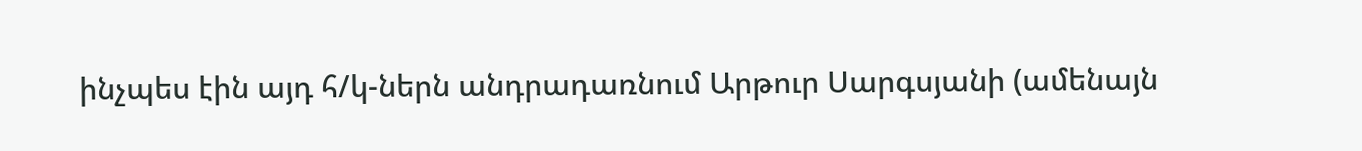ինչպես էին այդ հ/կ-ներն անդրադառնում Արթուր Սարգսյանի (ամենայն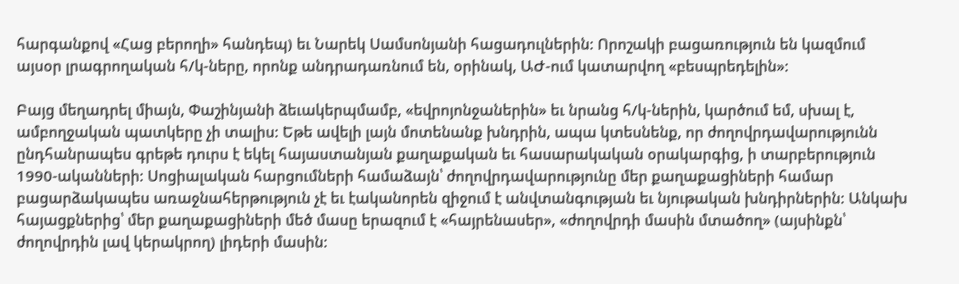հարգանքով «Հաց բերողի» հանդեպ) եւ Նարեկ Սամսոնյանի հացադուլներին: Որոշակի բացառություն են կազմում այսօր լրագրողական հ/կ-ները, որոնք անդրադառնում են, օրինակ, ԱԺ-ում կատարվող «բեսպրեդելին»:

Բայց մեղադրել միայն, Փաշինյանի ձեւակերպմամբ, «եվրոյոնջաներին» եւ նրանց հ/կ-ներին, կարծում եմ, սխալ է, ամբողջական պատկերը չի տալիս: Եթե ավելի լայն մոտենանք խնդրին, ապա կտեսնենք, որ ժողովրդավարությունն ընդհանրապես գրեթե դուրս է եկել հայաստանյան քաղաքական եւ հասարակական օրակարգից, ի տարբերություն 1990-ականների: Սոցիալական հարցումների համաձայն՝ ժողովրդավարությունը մեր քաղաքացիների համար բացարձակապես առաջնահերթություն չէ եւ էականորեն զիջում է անվտանգության եւ նյութական խնդիրներին: Անկախ հայացքներից՝ մեր քաղաքացիների մեծ մասը երազում է «հայրենասեր», «ժողովրդի մասին մտածող» (այսինքն՝ ժողովրդին լավ կերակրող) լիդերի մասին: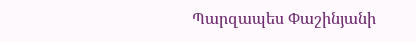Պարզապես Փաշինյանի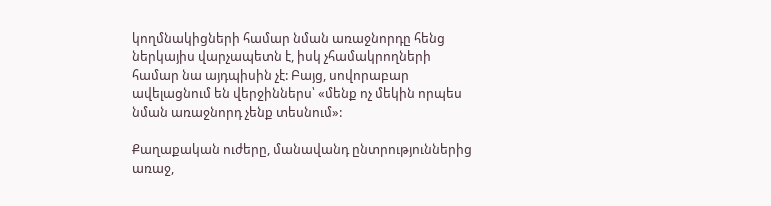կողմնակիցների համար նման առաջնորդը հենց ներկայիս վարչապետն է, իսկ չհամակրողների համար նա այդպիսին չէ: Բայց, սովորաբար ավելացնում են վերջիններս՝ «մենք ոչ մեկին որպես նման առաջնորդ չենք տեսնում»:

Քաղաքական ուժերը, մանավանդ ընտրություններից առաջ,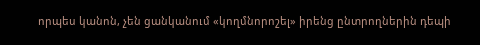որպես կանոն, չեն ցանկանում «կողմնորոշել» իրենց ընտրողներին դեպի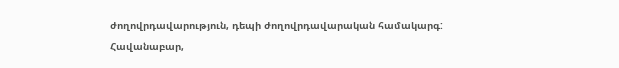ժողովրդավարություն, դեպի ժողովրդավարական համակարգ: Հավանաբար,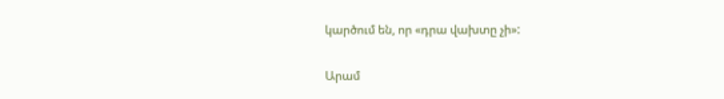կարծում են, որ «դրա վախտը չի»:

Արամ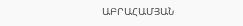ԱԲՐԱՀԱՄՅԱՆ